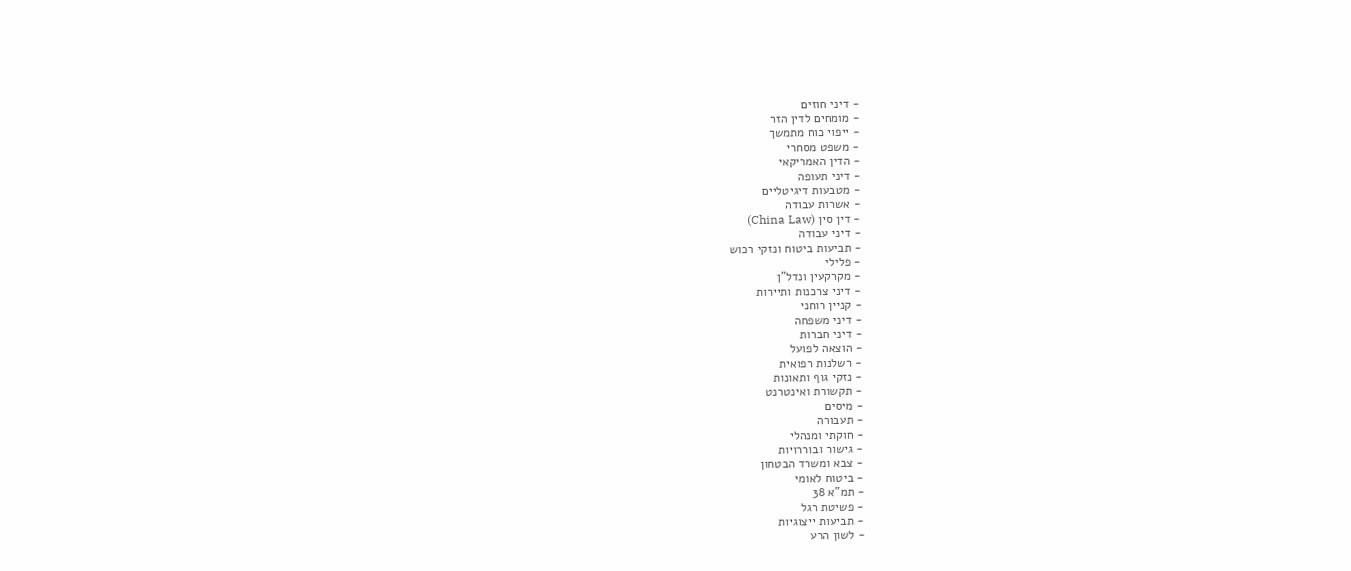- דיני חוזים
- מומחים לדין הזר
- ייפוי כוח מתמשך
- משפט מסחרי
- הדין האמריקאי
- דיני תעופה
- מטבעות דיגיטליים
- אשרות עבודה
- דין סין (China Law)
- דיני עבודה
- תביעות ביטוח ונזקי רכוש
- פלילי
- מקרקעין ונדל"ן
- דיני צרכנות ותיירות
- קניין רוחני
- דיני משפחה
- דיני חברות
- הוצאה לפועל
- רשלנות רפואית
- נזקי גוף ותאונות
- תקשורת ואינטרנט
- מיסים
- תעבורה
- חוקתי ומנהלי
- גישור ובוררויות
- צבא ומשרד הבטחון
- ביטוח לאומי
- תמ"א 38
- פשיטת רגל
- תביעות ייצוגיות
- לשון הרע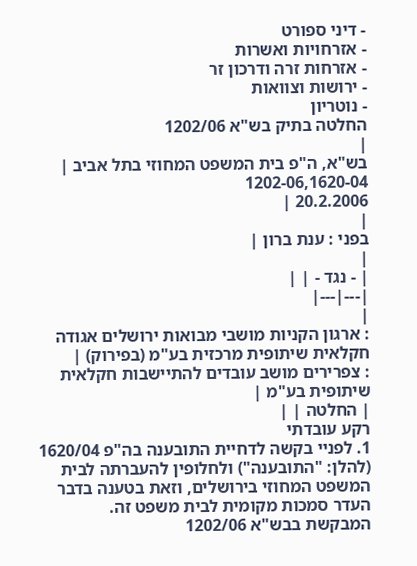- דיני ספורט
- אזרחויות ואשרות
- אזרחות זרה ודרכון זר
- ירושות וצוואות
- נוטריון
החלטה בתיק בש"א 1202/06
|
בש"א, ה"פ בית המשפט המחוזי בתל אביב |
1202-06,1620-04
20.2.2006 |
|
בפני : ענת ברון |
|
| - נגד - | |
|---|---|
|
: ארגון הקניות מושבי מבואות ירושלים אגודה חקלאית שיתופית מרכזית בע"מ (בפירוק) |
: צפרירים מושב עובדים להתיישבות חקלאית שיתופית בע"מ |
| החלטה | |
רקע עובדתי
1. לפניי בקשה לדחיית התובענה בה"פ 1620/04 (להלן: "התובענה") ולחלופין להעברתה לבית המשפט המחוזי בירושלים, וזאת בטענה בדבר העדר סמכות מקומית לבית משפט זה.
המבקשת בבש"א 1202/06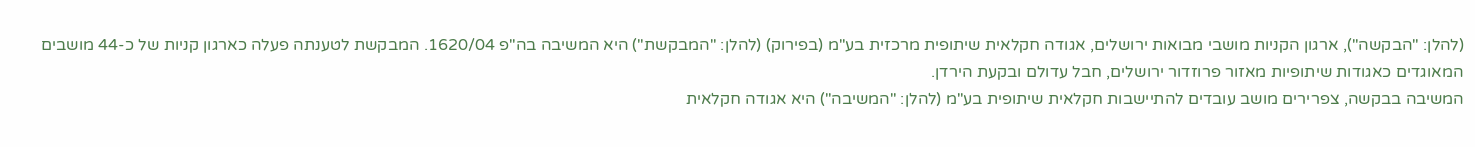(להלן: "הבקשה"), ארגון הקניות מושבי מבואות ירושלים, אגודה חקלאית שיתופית מרכזית בע"מ (בפירוק) (להלן: "המבקשת") היא המשיבה בה"פ 1620/04. המבקשת לטענתה פעלה כארגון קניות של כ-44 מושבים המאוגדים כאגודות שיתופיות מאזור פרוזדור ירושלים, חבל עדולם ובקעת הירדן.
המשיבה בבקשה, צפרירים מושב עובדים להתיישבות חקלאית שיתופית בע"מ (להלן: "המשיבה") היא אגודה חקלאית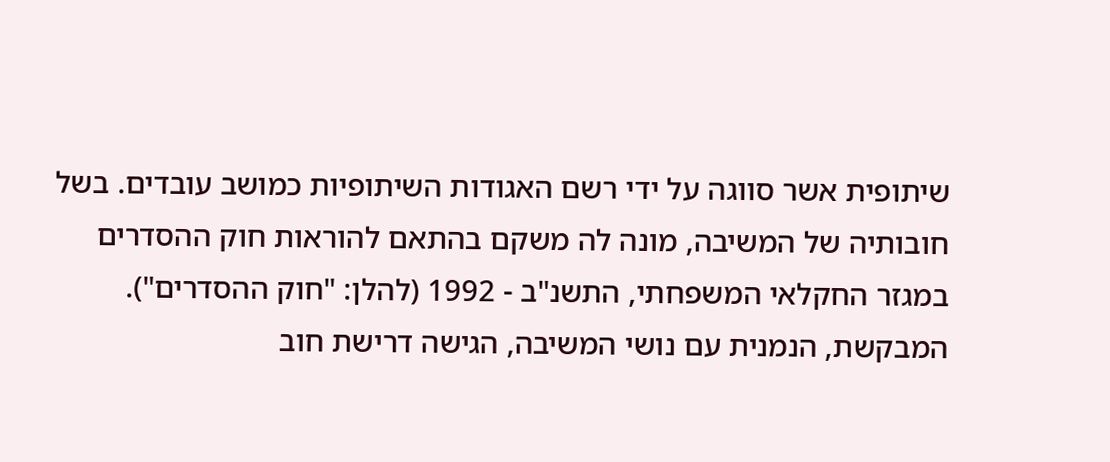שיתופית אשר סווגה על ידי רשם האגודות השיתופיות כמושב עובדים. בשל חובותיה של המשיבה, מונה לה משקם בהתאם להוראות חוק ההסדרים במגזר החקלאי המשפחתי, התשנ"ב - 1992 (להלן: "חוק ההסדרים").
המבקשת, הנמנית עם נושי המשיבה, הגישה דרישת חוב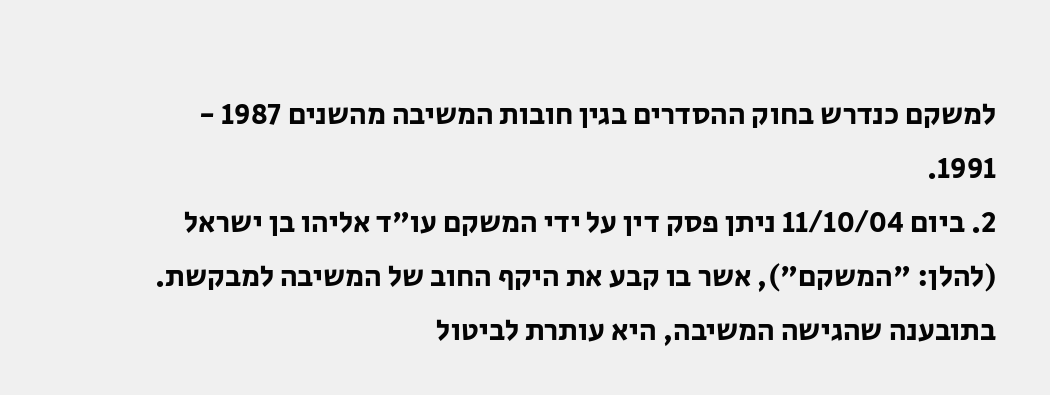למשקם כנדרש בחוק ההסדרים בגין חובות המשיבה מהשנים 1987 - 1991.
2. ביום 11/10/04 ניתן פסק דין על ידי המשקם עו"ד אליהו בן ישראל (להלן: "המשקם"), אשר בו קבע את היקף החוב של המשיבה למבקשת. בתובענה שהגישה המשיבה, היא עותרת לביטול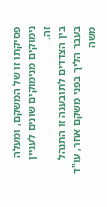פסיקתו זו של המשקם, ומעלה נימוקים מנימוקים שונים לעניין זה.
בין הצדדים לתובענה זו התנהל בעבר הליך בפני משקם אחר, עו"ד משה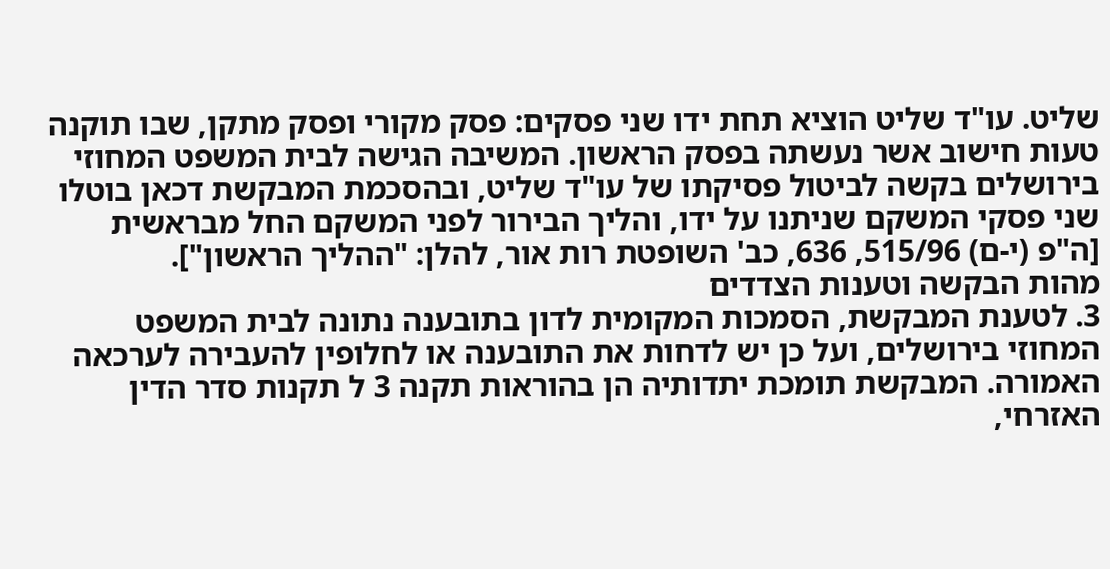שליט. עו"ד שליט הוציא תחת ידו שני פסקים: פסק מקורי ופסק מתקן, שבו תוקנה טעות חישוב אשר נעשתה בפסק הראשון. המשיבה הגישה לבית המשפט המחוזי בירושלים בקשה לביטול פסיקתו של עו"ד שליט, ובהסכמת המבקשת דכאן בוטלו שני פסקי המשקם שניתנו על ידו, והליך הבירור לפני המשקם החל מבראשית [ה"פ (י-ם) 515/96, 636, כב' השופטת רות אור, להלן: "ההליך הראשון"].
מהות הבקשה וטענות הצדדים
3. לטענת המבקשת, הסמכות המקומית לדון בתובענה נתונה לבית המשפט המחוזי בירושלים, ועל כן יש לדחות את התובענה או לחלופין להעבירה לערכאה האמורה. המבקשת תומכת יתדותיה הן בהוראות תקנה 3 ל תקנות סדר הדין האזרחי,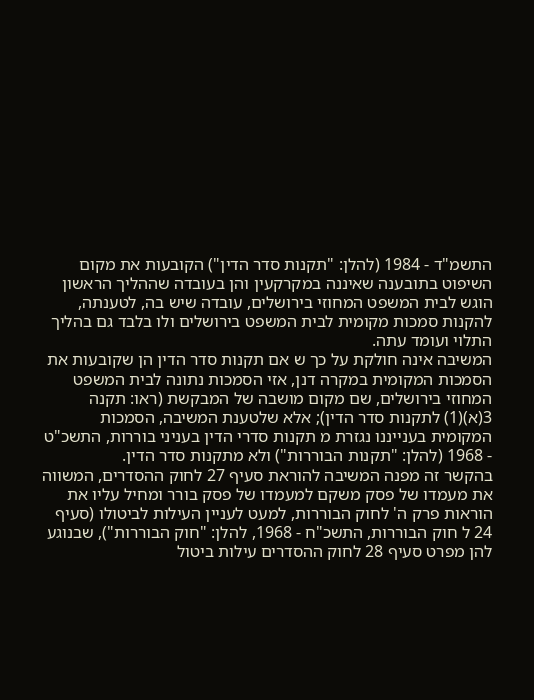התשמ"ד - 1984 (להלן: "תקנות סדר הדין") הקובעות את מקום השיפוט בתובענה שאיננה במקרקעין והן בעובדה שההליך הראשון הוגש לבית המשפט המחוזי בירושלים, עובדה שיש בה, לטענתה, להקנות סמכות מקומית לבית המשפט בירושלים ולו בלבד גם בהליך התלוי ועומד עתה.
המשיבה אינה חולקת על כך ש אם תקנות סדר הדין הן שקובעות את הסמכות המקומית במקרה דנן, אזי הסמכות נתונה לבית המשפט המחוזי בירושלים, שם מקום מושבה של המבקשת (ראו: תקנה 3(א)(1) לתקנות סדר הדין); אלא שלטענת המשיבה, הסמכות המקומית בענייננו נגזרת מ תקנות סדרי הדין בעניני בוררות, התשכ"ט - 1968 (להלן: "תקנות הבוררות") ולא מתקנות סדר הדין.
בהקשר זה מפנה המשיבה להוראת סעיף 27 לחוק ההסדרים, המשווה את מעמדו של פסק משקם למעמדו של פסק בורר ומחיל עליו את הוראות פרק ה' לחוק הבוררות, למעט לעניין העילות לביטולו (סעיף 24 ל חוק הבוררות, התשכ"ח - 1968, להלן: "חוק הבוררות"), שבנוגע להן מפרט סעיף 28 לחוק ההסדרים עילות ביטול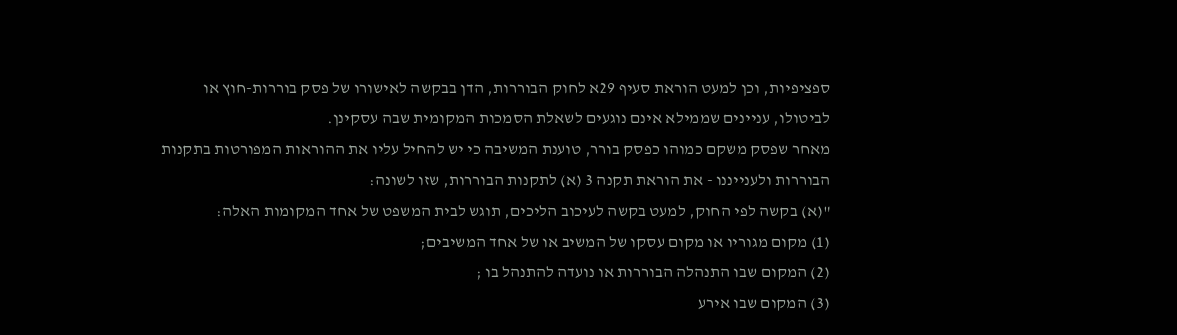ספציפיות, וכן למעט הוראת סעיף 29א לחוק הבוררות, הדן בבקשה לאישורו של פסק בוררות-חוץ או לביטולו, עניינים שממילא אינם נוגעים לשאלת הסמכות המקומית שבה עסקינן.
מאחר שפסק משקם כמוהו כפסק בורר, טוענת המשיבה כי יש להחיל עליו את ההוראות המפורטות בתקנות הבוררות ולענייננו - את הוראת תקנה 3 (א) לתקנות הבוררות, שזו לשונה:
"(א) בקשה לפי החוק, למעט בקשה לעיכוב הליכים, תוגש לבית המשפט של אחד המקומות האלה:
(1) מקום מגוריו או מקום עסקו של המשיב או של אחד המשיבים;
(2) המקום שבו התנהלה הבוררות או נועדה להתנהל בו ;
(3) המקום שבו אירע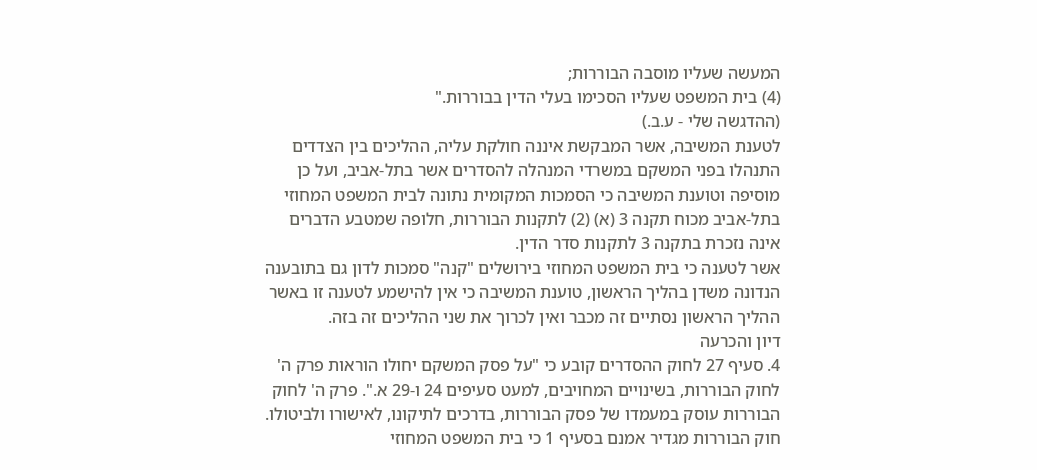המעשה שעליו מוסבה הבוררות;
(4) בית המשפט שעליו הסכימו בעלי הדין בבוררות."
(ההדגשה שלי - ע.ב.)
לטענת המשיבה, אשר המבקשת איננה חולקת עליה, ההליכים בין הצדדים התנהלו בפני המשקם במשרדי המנהלה להסדרים אשר בתל-אביב, ועל כן מוסיפה וטוענת המשיבה כי הסמכות המקומית נתונה לבית המשפט המחוזי בתל-אביב מכוח תקנה 3 (א) (2) לתקנות הבוררות, חלופה שמטבע הדברים אינה נזכרת בתקנה 3 לתקנות סדר הדין.
אשר לטענה כי בית המשפט המחוזי בירושלים "קנה" סמכות לדון גם בתובענה הנדונה משדן בהליך הראשון, טוענת המשיבה כי אין להישמע לטענה זו באשר ההליך הראשון נסתיים זה מכבר ואין לכרוך את שני ההליכים זה בזה.
דיון והכרעה
4. סעיף 27 לחוק ההסדרים קובע כי "על פסק המשקם יחולו הוראות פרק ה' לחוק הבוררות, בשינויים המחויבים, למעט סעיפים 24 ו-29 א.". פרק ה' לחוק הבוררות עוסק במעמדו של פסק הבוררות, בדרכים לתיקונו, לאישורו ולביטולו. חוק הבוררות מגדיר אמנם בסעיף 1 כי בית המשפט המחוזי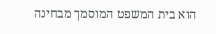הוא בית המשפט המוסמך מבחינה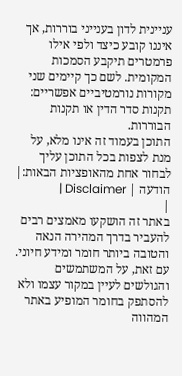עניינית לדון בענייני בוררות, אך איננו קובע כיצד ולפי אילו פרמטרים תיקבע הסמכות המקומית. לשם כך קיימים שני מקורות נורמטיביים אפשריים: תקנות סדר הדין או תקנות הבוררות.
התוכן בעמוד זה אינו מלא, על מנת לצפות בכל התוכן עליך לבחור אחת מהאופציות הבאות:| הודעה | Disclaimer |
|
באתר זה הושקעו מאמצים רבים להעביר בדרך המהירה הנאה והטובה ביותר חומר ומידע חיוני. עם זאת, על המשתמשים והגולשים לעיין במקור עצמו ולא להסתפק בחומר המופיע באתר המהווה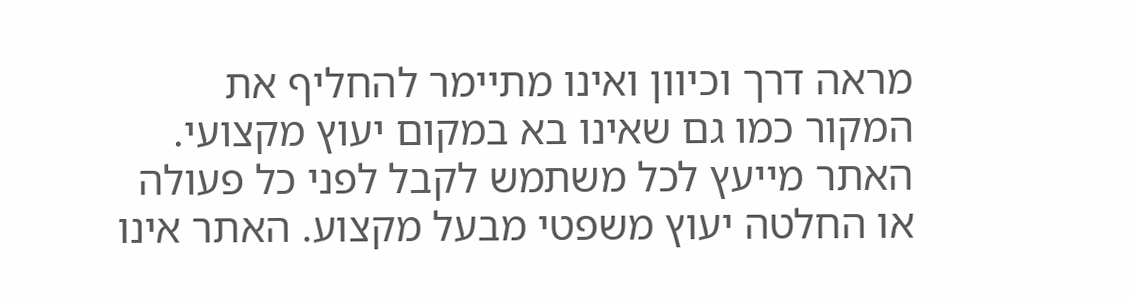מראה דרך וכיוון ואינו מתיימר להחליף את המקור כמו גם שאינו בא במקום יעוץ מקצועי. האתר מייעץ לכל משתמש לקבל לפני כל פעולה או החלטה יעוץ משפטי מבעל מקצוע. האתר אינו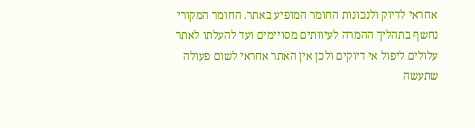אחראי לדיוק ולנכונות החומר המופיע באתר. החומר המקורי נחשף בתהליך ההמרה לעיוותים מסויימים ועד להעלתו לאתר עלולים ליפול אי דיוקים ולכן אין האתר אחראי לשום פעולה שתעשה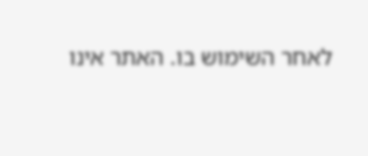לאחר השימוש בו. האתר אינו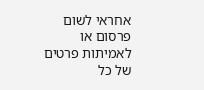אחראי לשום פרסום או לאמיתות פרטים של כל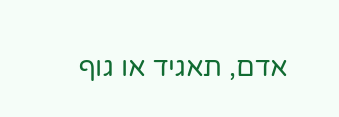אדם, תאגיד או גוף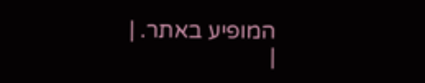המופיע באתר. |
|